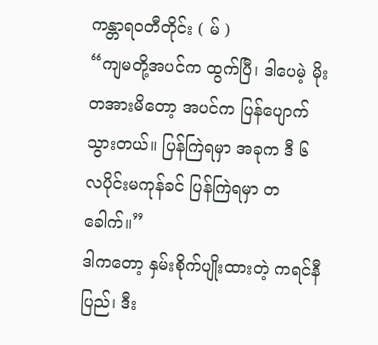ကန္တာရဝတီတိုင်း ( မ် )
“ကျမတို့အပင်က ထွက်ပြီ၊ ဒါပေမဲ့ မိုးတအားမိတော့ အပင်က ပြန်ပျောက်သွားတယ်။ ပြန်ကြဲရမှာ အခုက ဒီ ၆ လပိုင်းမကုန်ခင် ပြန်ကြဲရမှာ တခေါက်။”
ဒါကတော့ နှမ်းစိုက်ပျိုးထားတဲ့ ကရင်နီပြည်၊ ဒီး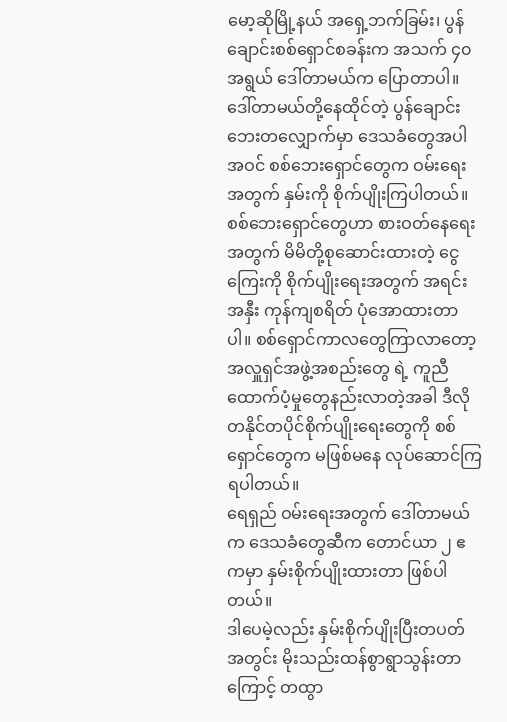မော့ဆိုမြို့နယ် အရှေ့ဘက်ခြမ်း၊ ပွန်ချောင်းစစ်ရှောင်စခန်းက အသက် ၄၀ အရွယ် ဒေါ်တာမယ်က ပြောတာပါ။
ဒေါ်တာမယ်တို့နေထိုင်တဲ့ ပွန်ချောင်းဘေးတလျှောက်မှာ ဒေသခံတွေအပါအဝင် စစ်ဘေးရှောင်တွေက ဝမ်းရေးအတွက် နှမ်းကို စိုက်ပျိုးကြပါတယ်။
စစ်ဘေးရှောင်တွေဟာ စားဝတ်နေရေးအတွက် မိမိတို့စုဆောင်းထားတဲ့ ငွေကြေးကို စိုက်ပျိုးရေးအတွက် အရင်းအနှီး ကုန်ကျစရိတ် ပုံအောထားတာပါ။ စစ်ရှောင်ကာလတွေကြာလာတော့ အလှူရှင်အဖွဲ့အစည်းတွေ ရဲ့ ကူညီထောက်ပံ့မှုတွေနည်းလာတဲ့အခါ ဒီလို တနိုင်တပိုင်စိုက်ပျိုးရေးတွေကို စစ်ရှောင်တွေက မဖြစ်မနေ လုပ်ဆောင်ကြရပါတယ်။
ရေရှည် ဝမ်းရေးအတွက် ဒေါ်တာမယ်က ဒေသခံတွေဆီက တောင်ယာ ၂ ဧကမှာ နှမ်းစိုက်ပျိုးထားတာ ဖြစ်ပါတယ်။
ဒါပေမဲ့လည်း နှမ်းစိုက်ပျိုးပြီးတပတ်အတွင်း မိုးသည်းထန်စွာရွာသွန်းတာကြောင့် တထွာ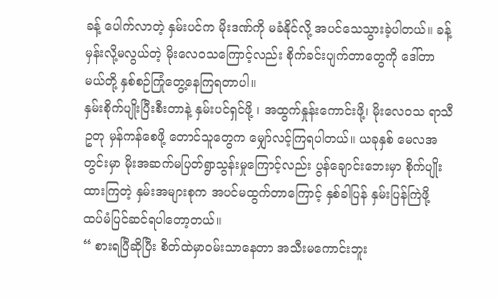ခန့် ပေါက်လာတဲ့ နှမ်းပင်က မိုးဒဏ်ကို မခံနိုင်လို့ အပင်သေသွားခဲ့ပါတယ်။ ခန့်မှန်းလို့မလွယ်တဲ့ မိုးလေဝသကြောင့်လည်း စိုက်ခင်းပျက်တာတွေကို ဒေါ်တာမယ်တို့ နှစ်စဉ်ကြုံတွေ့နေကြရတာပါ။
နှမ်းစိုက်ပျိုးပြီးစီးတာနဲ့ နှမ်းပင်ရှင်ဖို့ ၊ အထွက်နှုန်းကောင်းဖို့၊ မိုးလေဝသ ရာသီဥတု မှန်ကန်စေဖို့ တောင်သူတွေက မျှော်လင့်ကြရပါတယ်။ ယခုနှစ် မေလအတွင်းမှာ မိုးအဆက်မပြတ်ရွာသွန်းမှုကြောင့်လည်း ပွန်ချောင်းဘေးမှာ စိုက်ပျိုးထားကြတဲ့ နှမ်းအများစုက အပင်မထွက်တာကြောင့် နှစ်ခါပြန် နှမ်းပြန်ကြဲဖို့ ထပ်မံပြင်ဆင်ရပါတော့တယ်။
“ စားရပြီဆိုပြီး စိတ်ထဲမှာဝမ်းသာနေတာ အသီးမကောင်းဘူး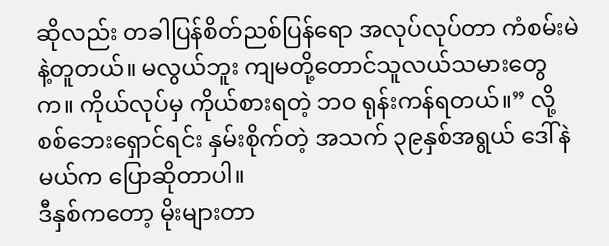ဆိုလည်း တခါပြန်စိတ်ညစ်ပြန်ရော အလုပ်လုပ်တာ ကံစမ်းမဲနဲ့တူတယ်။ မလွယ်ဘူး ကျမတို့တောင်သူလယ်သမားတွေက။ ကိုယ်လုပ်မှ ကိုယ်စားရတဲ့ ဘဝ ရုန်းကန်ရတယ်။” လို့ စစ်ဘေးရှောင်ရင်း နှမ်းစိုက်တဲ့ အသက် ၃၉နှစ်အရွယ် ဒေါ်နဲမယ်က ပြောဆိုတာပါ။
ဒီနှစ်ကတော့ မိုးများတာ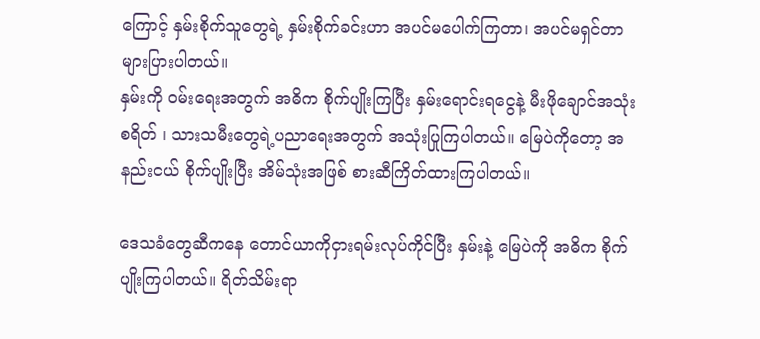ကြောင့် နှမ်းစိုက်သူတွေရဲ့ နှမ်းစိုက်ခင်းဟာ အပင်မပေါက်ကြတာ၊ အပင်မရှင်တာ များပြားပါတယ်။
နှမ်းကို ဝမ်းရေးအတွက် အဓိက စိုက်ပျိုးကြပြီး နှမ်းရောင်းရငွေနဲ့ မီးဖိုချောင်အသုံးစရိတ် ၊ သားသမီးတွေရဲ့ပညာရေးအတွက် အသုံးပြုကြပါတယ်။ မြေပဲကိုတော့ အနည်းငယ် စိုက်ပျိုးပြီး အိမ်သုံးအဖြစ် စားဆီကြိတ်ထားကြပါတယ်။

ဒေသခံတွေဆီကနေ တောင်ယာကိုငှားရမ်းလုပ်ကိုင်ပြီး နှမ်းနဲ့ မြေပဲကို အဓိက စိုက်ပျိုးကြပါတယ်။ ရိတ်သိမ်းရာ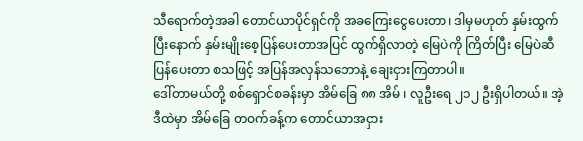သီရောက်တဲ့အခါ တောင်ယာပိုင်ရှင်ကို အခကြေးငွေပေးတာ၊ ဒါမှမဟုတ် နှမ်းထွက်ပြီးနောက် နှမ်းမျိုးစေ့ပြန်ပေးတာအပြင် ထွက်ရှိလာတဲ့ မြေပဲကို ကြိတ်ပြီး မြေပဲဆီ ပြန်ပေးတာ စသဖြင့် အပြန်အလှန်သဘောနဲ့ ချေးငှားကြတာပါ။
ဒေါ်တာမယ်တို့ စစ်ရှောင်စခန်းမှာ အိမ်ခြေ ၈၈ အိမ် ၊ လူဦးရေ ၂၁၂ ဦးရှိပါတယ်။ အဲ့ဒီထဲမှာ အိမ်ခြေ တဝက်ခန့်က တောင်ယာအငှား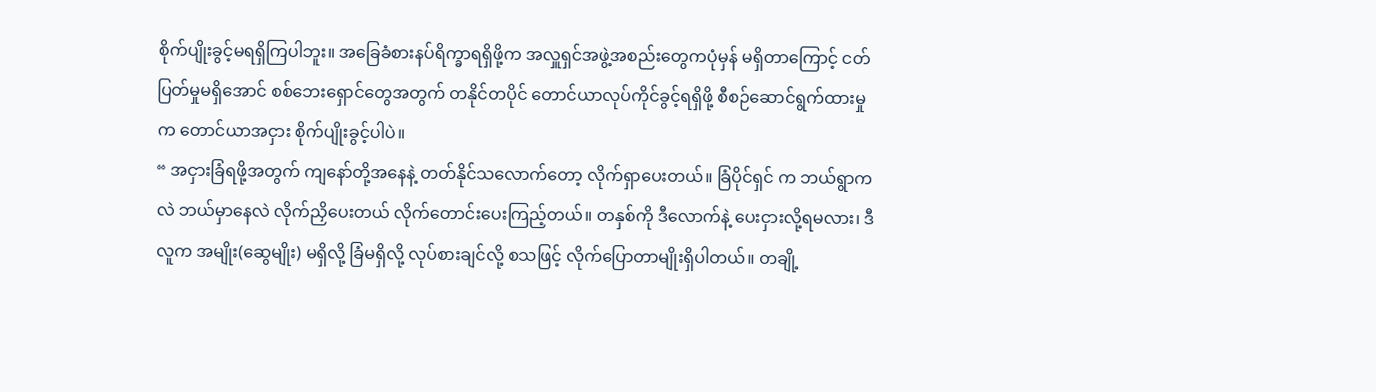စိုက်ပျိုးခွင့်မရရှိကြပါဘူး။ အခြေခံစားနပ်ရိက္ခာရရှိဖို့က အလှူရှင်အဖွဲ့အစည်းတွေကပုံမှန် မရှိတာကြောင့် ငတ်ပြတ်မှုမရှိအောင် စစ်ဘေးရှောင်တွေအတွက် တနိုင်တပိုင် တောင်ယာလုပ်ကိုင်ခွင့်ရရှိဖို့ စီစဉ်ဆောင်ရွက်ထားမှုက တောင်ယာအငှား စိုက်ပျိုးခွင့်ပါပဲ။
“ အငှားခြံရဖို့အတွက် ကျနော်တို့အနေနဲ့ တတ်နိုင်သလောက်တော့ လိုက်ရှာပေးတယ်။ ခြံပိုင်ရှင် က ဘယ်ရွာကလဲ ဘယ်မှာနေလဲ လိုက်ညှိပေးတယ် လိုက်တောင်းပေးကြည့်တယ်။ တနှစ်ကို ဒီလောက်နဲ့ ပေးငှားလို့ရမလား၊ ဒီလူက အမျိုး(ဆွေမျိုး) မရှိလို့ ခြံမရှိလို့ လုပ်စားချင်လို့ စသဖြင့် လိုက်ပြောတာမျိုးရှိပါတယ်။ တချို့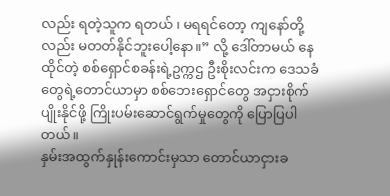လည်း ရတဲ့သူက ရတယ် ၊ မရရင်တော့ ကျနော်တို့လည်း မတတ်နိုင်ဘူးပေါ့နော။” လို့ ဒေါ်တာမယ် နေထိုင်တဲ့ စစ်ရှောင်စခန်းရဲ့ဥက္ကဌ ဦးစိုးလင်းက ဒေသခံတွေရဲ့တောင်ယာမှာ စစ်ဘေးရှောင်တွေ အငှားစိုက်ပျိုးနိုင်ဖို့ ကြိုးပမ်းဆောင်ရွက်မှုတွေကို ပြောပြပါတယ်။
နှမ်းအထွက်နှုန်းကောင်းမှသာ တောင်ယာငှားခ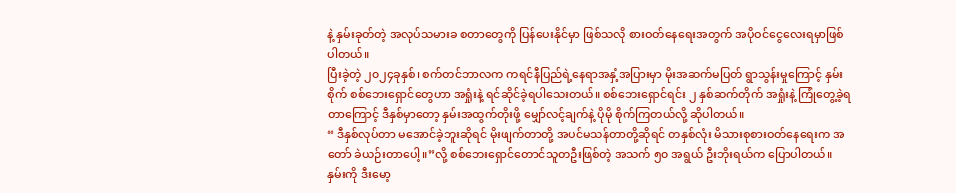နဲ့ နှမ်းခုတ်တဲ့ အလုပ်သမားခ စတာတွေကို ပြန်ပေးနိုင်မှာ ဖြစ်သလို စားဝတ်နေရေးအတွက် အပိုဝင်ငွေလေးရမှာဖြစ်ပါတယ်။
ပြီးခဲ့တဲ့ ၂၀၂၄ခုနှစ်၊ စက်တင်ဘာလက ကရင်နီပြည်ရဲ့နေရာအနှံ့အပြားမှာ မိုးအဆက်မပြတ် ရွာသွန်းမှုကြောင့် နှမ်းစိုက် စစ်ဘေးရှောင်တွေဟာ အရှုံးနဲ့ ရင်ဆိုင်ခဲ့ရပါသေးတယ်။ စစ်ဘေးရှောင်ရင်း ၂ နှစ်ဆက်တိုက် အရှုံးနဲ့ ကြုံတွေ့ခဲ့ရတာကြောင့် ဒီနှစ်မှာတော့ နှမ်းအထွက်တိုးဖို့ မျှော်လင့်ချက်နဲ့ ပိုမို စိုက်ကြတယ်လို့ ဆိုပါတယ်။
“ ဒီနှစ်လုပ်တာ မအောင်ခဲ့ဘူးဆိုရင် မိုးဖျက်တာတို့ အပင်မသန်တာတို့ဆိုရင် တနှစ်လုံး မိသားစုစားဝတ်နေရေးက အတော် ခဲယဉ်းတာပေါ့။”လို့ စစ်ဘေးရှောင်တောင်သူတဦးဖြစ်တဲ့ အသက် ၅၀ အရွယ် ဦးဘိုးရယ်က ပြောပါတယ်။
နှမ်းကို ဒီးမော့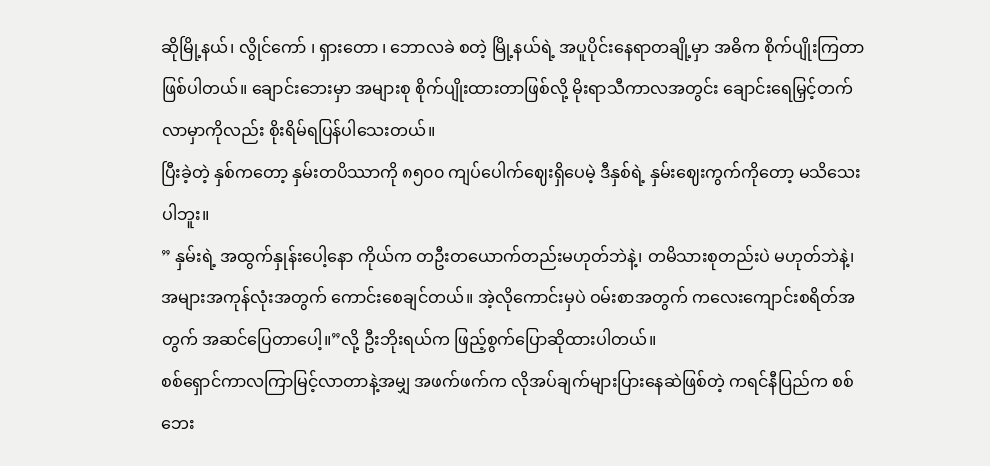ဆိုမြို့နယ်၊ လွိုင်ကော် ၊ ရှားတော ၊ ဘောလခဲ စတဲ့ မြို့နယ်ရဲ့ အပူပိုင်းနေရာတချို့မှာ အဓိက စိုက်ပျိုးကြတာဖြစ်ပါတယ်။ ချောင်းဘေးမှာ အများစု စိုက်ပျိုးထားတာဖြစ်လို့ မိုးရာသီကာလအတွင်း ချောင်းရေမြှင့်တက်လာမှာကိုလည်း စိုးရိမ်ရပြန်ပါသေးတယ်။
ပြီးခဲ့တဲ့ နှစ်ကတော့ နှမ်းတပိဿာကို ၈၅၀၀ ကျပ်ပေါက်ဈေးရှိပေမဲ့ ဒီနှစ်ရဲ့ နှမ်းဈေးကွက်ကိုတော့ မသိသေးပါဘူး။
” နှမ်းရဲ့ အထွက်နှုန်းပေါ့နော ကိုယ်က တဦးတယောက်တည်းမဟုတ်ဘဲနဲ့၊ တမိသားစုတည်းပဲ မဟုတ်ဘဲနဲ့၊ အများအကုန်လုံးအတွက် ကောင်းစေချင်တယ်။ အဲ့လိုကောင်းမှပဲ ဝမ်းစာအတွက် ကလေးကျောင်းစရိတ်အတွက် အဆင်ပြေတာပေါ့။”လို့ ဦးဘိုးရယ်က ဖြည့်စွက်ပြောဆိုထားပါတယ်။
စစ်ရှောင်ကာလကြာမြင့်လာတာနဲ့အမျှ အဖက်ဖက်က လိုအပ်ချက်များပြားနေဆဲဖြစ်တဲ့ ကရင်နီပြည်က စစ်ဘေး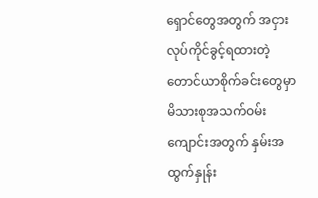ရှောင်တွေအတွက် အငှားလုပ်ကိုင်ခွင့်ရထားတဲ့ တောင်ယာစိုက်ခင်းတွေမှာ မိသားစုအသက်ဝမ်းကျောင်းအတွက် နှမ်းအထွက်နှုန်း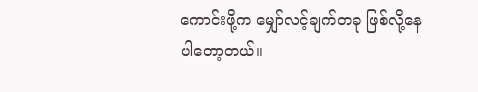ကောင်းဖို့က မျှော်လင့်ချက်တခု ဖြစ်လို့နေပါတော့တယ်။